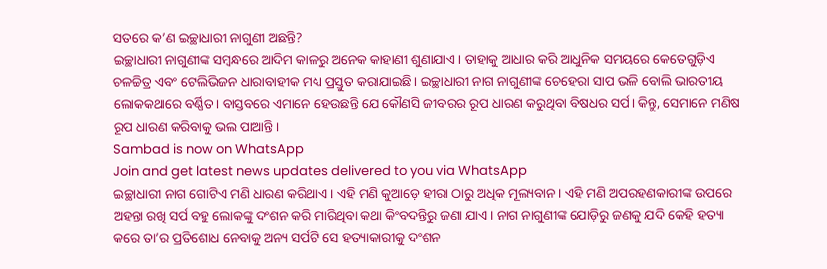ସତରେ କ’ଣ ଇଚ୍ଛାଧାରୀ ନାଗୁଣୀ ଅଛନ୍ତି?
ଇଚ୍ଛାଧାରୀ ନାଗୁଣୀଙ୍କ ସମ୍ବନ୍ଧରେ ଆଦିମ କାଳରୁ ଅନେକ କାହାଣୀ ଶୁଣାଯାଏ। ତାହାକୁ ଆଧାର କରି ଆଧୁନିକ ସମୟରେ କେତେଗୁଡ଼ିଏ ଚଳଚ୍ଚିତ୍ର ଏବଂ ଟେଲିଭିଜନ ଧାରାବାହୀକ ମଧ୍ୟ ପ୍ରସ୍ତୁତ କରାଯାଇଛି। ଇଚ୍ଛାଧାରୀ ନାଗ ନାଗୁଣୀଙ୍କ ଚେହେରା ସାପ ଭଳି ବୋଲି ଭାରତୀୟ ଲୋକକଥାରେ ବର୍ଣ୍ଣିତ। ବାସ୍ତବରେ ଏମାନେ ହେଉଛନ୍ତି ଯେ କୌଣସି ଜୀବରର ରୂପ ଧାରଣ କରୁଥିବା ବିଷଧର ସର୍ପ। କିନ୍ତୁ, ସେମାନେ ମଣିଷ ରୂପ ଧାରଣ କରିବାକୁ ଭଲ ପାଆନ୍ତି।
Sambad is now on WhatsApp
Join and get latest news updates delivered to you via WhatsApp
ଇଚ୍ଛାଧାରୀ ନାଗ ଗୋଟିଏ ମଣି ଧାରଣ କରିଥାଏ। ଏହି ମଣି କୁଆଡ଼େ ହୀରା ଠାରୁ ଅଧିକ ମୂଲ୍ୟବାନ। ଏହି ମଣି ଅପରହଣକାରୀଙ୍କ ଉପରେ ଅହନ୍ତା ରଖି ସର୍ପ ବହୁ ଲୋକଙ୍କୁ ଦଂଶନ କରି ମାରିଥିବା କଥା କିଂବଦନ୍ତିରୁ ଜଣା ଯାଏ। ନାଗ ନାଗୁଣୀଙ୍କ ଯୋଡ଼ିରୁ ଜଣକୁ ଯଦି କେହି ହତ୍ୟା କରେ ତା’ର ପ୍ରତିଶୋଧ ନେବାକୁ ଅନ୍ୟ ସର୍ପଟି ସେ ହତ୍ୟାକାରୀକୁ ଦଂଶନ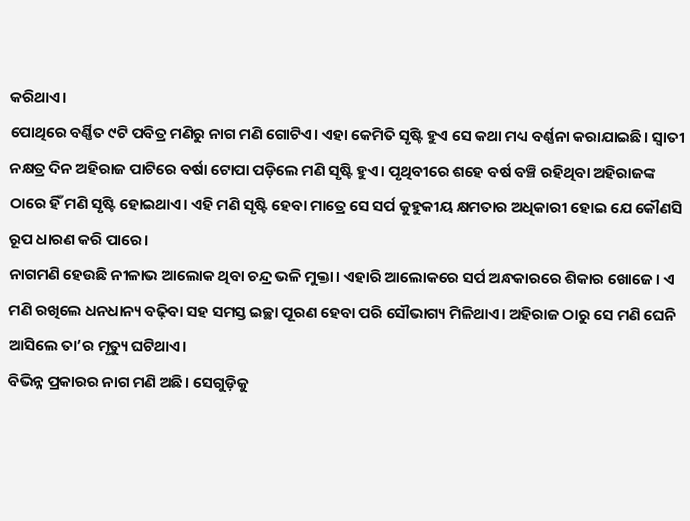କରିଥାଏ।
ପୋଥିରେ ବର୍ଣ୍ଣିତ ୯ଟି ପବିତ୍ର ମଣିରୁ ନାଗ ମଣି ଗୋଟିଏ। ଏହା କେମିତି ସୃଷ୍ଟି ହୁଏ ସେ କଥା ମଧ୍ୟ ବର୍ଣ୍ଣନା କରାଯାଇଛି। ସ୍ୱାତୀ ନକ୍ଷତ୍ର ଦିନ ଅହିରାଜ ପାଟିରେ ବର୍ଷା ଟୋପା ପଡ଼ିଲେ ମଣି ସୃଷ୍ଟି ହୁଏ। ପୃଥିବୀରେ ଶହେ ବର୍ଷ ବଞ୍ଚି ରହିଥିବା ଅହିରାଜଙ୍କ ଠାରେ ହିଁ ମଣି ସୃଷ୍ଟି ହୋଇଥାଏ। ଏହି ମଣି ସୃଷ୍ଟି ହେବା ମାତ୍ରେ ସେ ସର୍ପ କୁହୁକୀୟ କ୍ଷମତାର ଅଧିକାରୀ ହୋଇ ଯେ କୌଣସି ରୂପ ଧାରଣ କରି ପାରେ।
ନାଗମଣି ହେଉଛି ନୀଳାଭ ଆଲୋକ ଥିବା ଚନ୍ଦ୍ର ଭଳି ମୁକ୍ତା। ଏହାରି ଆଲୋକରେ ସର୍ପ ଅନ୍ଧକାରରେ ଶିକାର ଖୋଜେ। ଏ ମଣି ରଖିଲେ ଧନଧାନ୍ୟ ବଢ଼ିବା ସହ ସମସ୍ତ ଇଚ୍ଛା ପୂରଣ ହେବା ପରି ସୌଭାଗ୍ୟ ମିଳିଥାଏ। ଅହିରାଜ ଠାରୁ ସେ ମଣି ଘେନି ଆସିଲେ ତା’ର ମୃତ୍ୟୁ ଘଟିଥାଏ।
ବିଭିନ୍ନ ପ୍ରକାରର ନାଗ ମଣି ଅଛି। ସେଗୁଡ଼ିକୁ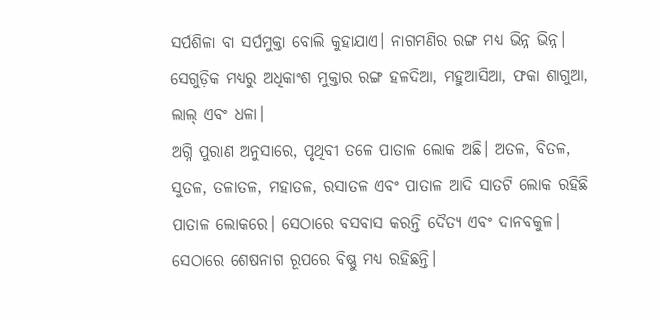ସର୍ପଶିଳା ବା ସର୍ପମୁକ୍ତା ବୋଲି କୁହାଯାଏ। ନାଗମଣିର ରଙ୍ଗ ମଧ୍ୟ ଭିନ୍ନ ଭିନ୍ନ। ସେଗୁଡ଼ିକ ମଧ୍ୟରୁ ଅଧିକାଂଶ ମୁକ୍ତାର ରଙ୍ଗ ହଳଦିଆ, ମହୁଆସିଆ, ଫକା ଶାଗୁଆ, ଲାଲ୍ ଏବଂ ଧଳା।
ଅଗ୍ନି ପୁରାଣ ଅନୁସାରେ, ପୃଥିବୀ ତଳେ ପାତାଳ ଲୋକ ଅଛି। ଅତଳ, ବିତଳ, ସୁତଳ, ତଳାତଳ, ମହାତଳ, ରସାତଳ ଏବଂ ପାତାଳ ଆଦି ସାତଟି ଲୋକ ରହିଛି ପାତାଳ ଲୋକରେ। ସେଠାରେ ବସବାସ କରନ୍ତି ଦୈତ୍ୟ ଏବଂ ଦାନବକୁଳ। ସେଠାରେ ଶେଷନାଗ ରୂପରେ ବିଷ୍ଣୁ ମଧ୍ୟ ରହିଛନ୍ତି।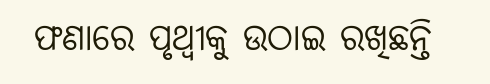ଫଣାରେ ପୃଥ୍ଵୀକୁ ଉଠାଇ ରଖିଛନ୍ତି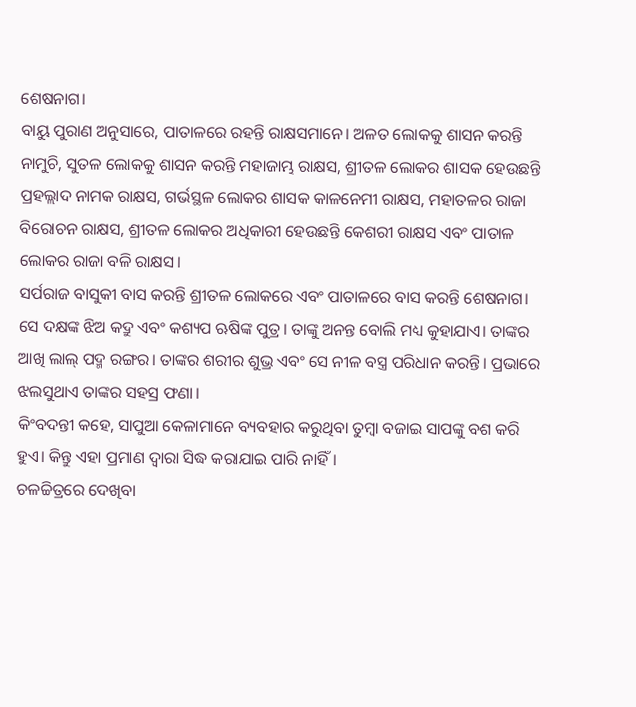ଶେଷନାଗ।
ବାୟୁ ପୁରାଣ ଅନୁସାରେ, ପାତାଳରେ ରହନ୍ତି ରାକ୍ଷସମାନେ। ଅଳତ ଲୋକକୁ ଶାସନ କରନ୍ତି ନାମୁଚି, ସୁତଳ ଲୋକକୁ ଶାସନ କରନ୍ତି ମହାଜାମ୍ଭ ରାକ୍ଷସ, ଶ୍ରୀତଳ ଲୋକର ଶାସକ ହେଉଛନ୍ତି ପ୍ରହଲ୍ଲାଦ ନାମକ ରାକ୍ଷସ, ଗର୍ଭସ୍ଥଳ ଲୋକର ଶାସକ କାଳନେମୀ ରାକ୍ଷସ, ମହାତଳର ରାଜା ବିରୋଚନ ରାକ୍ଷସ, ଶ୍ରୀତଳ ଲୋକର ଅଧିକାରୀ ହେଉଛନ୍ତି କେଶରୀ ରାକ୍ଷସ ଏବଂ ପାତାଳ ଲୋକର ରାଜା ବଳି ରାକ୍ଷସ।
ସର୍ପରାଜ ବାସୁକୀ ବାସ କରନ୍ତି ଶ୍ରୀତଳ ଲୋକରେ ଏବଂ ପାତାଳରେ ବାସ କରନ୍ତି ଶେଷନାଗ। ସେ ଦକ୍ଷଙ୍କ ଝିଅ କଦ୍ରୁ ଏବଂ କଶ୍ୟପ ଋଷିଙ୍କ ପୁତ୍ର। ତାଙ୍କୁ ଅନନ୍ତ ବୋଲି ମଧ୍ୟ କୁହାଯାଏ। ତାଙ୍କର ଆଖି ଲାଲ୍ ପଦ୍ମ ରଙ୍ଗର। ତାଙ୍କର ଶରୀର ଶୁଭ୍ର ଏବଂ ସେ ନୀଳ ବସ୍ତ୍ର ପରିଧାନ କରନ୍ତି। ପ୍ରଭାରେ ଝଲସୁଥାଏ ତାଙ୍କର ସହସ୍ର ଫଣା।
କିଂବଦନ୍ତୀ କହେ, ସାପୁଆ କେଳାମାନେ ବ୍ୟବହାର କରୁଥିବା ତୁମ୍ବା ବଜାଇ ସାପଙ୍କୁ ବଶ କରି ହୁଏ। କିନ୍ତୁ ଏହା ପ୍ରମାଣ ଦ୍ୱାରା ସିଦ୍ଧ କରାଯାଇ ପାରି ନାହିଁ।
ଚଳଚ୍ଚିତ୍ରରେ ଦେଖିବା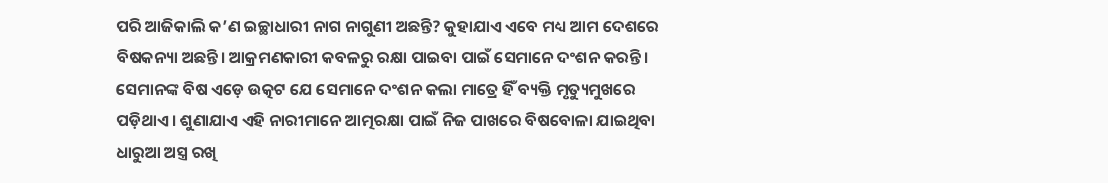ପରି ଆଜିକାଲି କ’ଣ ଇଚ୍ଛାଧାରୀ ନାଗ ନାଗୁଣୀ ଅଛନ୍ତି? କୁହାଯାଏ ଏବେ ମଧ୍ୟ ଆମ ଦେଶରେ ବିଷକନ୍ୟା ଅଛନ୍ତି। ଆକ୍ରମଣକାରୀ କବଳରୁ ରକ୍ଷା ପାଇବା ପାଇଁ ସେମାନେ ଦଂଶନ କରନ୍ତି। ସେମାନଙ୍କ ବିଷ ଏଡ଼େ ଉତ୍କଟ ଯେ ସେମାନେ ଦଂଶନ କଲା ମାତ୍ରେ ହିଁ ବ୍ୟକ୍ତି ମୃତ୍ୟୁମୁଖରେ ପଡ଼ିଥାଏ। ଶୁଣାଯାଏ ଏହି ନାରୀମାନେ ଆତ୍ମରକ୍ଷା ପାଇଁ ନିଜ ପାଖରେ ବିଷବୋଳା ଯାଇଥିବା ଧାରୁଆ ଅସ୍ତ୍ର ରଖି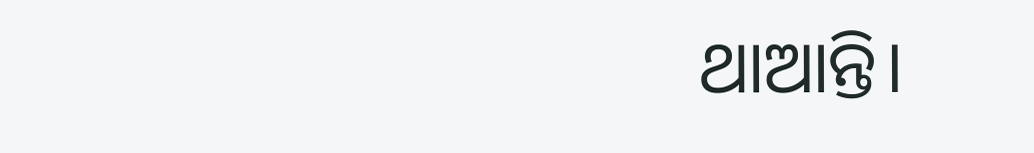ଥାଆନ୍ତି।